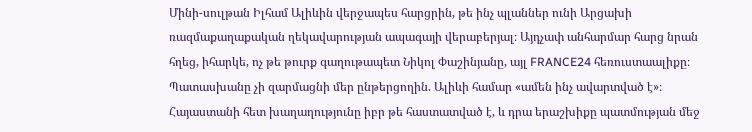Մինի-սուլթան Իլհամ Ալիևին վերջապես հարցրին, թե ինչ պլաններ ունի Արցախի ռազմաքաղաքական ղեկավարության ապագայի վերաբերյալ։ Այդչափ անհարմար հարց նրան հղեց, իհարկե, ոչ թե թուրք գաղութապետ Նիկոլ Փաշինյանը, այլ FRANCE24 հեռուստաալիքը։
Պատասխանը չի զարմացնի մեր ընթերցողին. Ալիևի համար «ամեն ինչ ավարտված է»։ Հայաստանի հետ խաղաղությունը իբր թե հաստատված է, և դրա երաշխիքը պատմության մեջ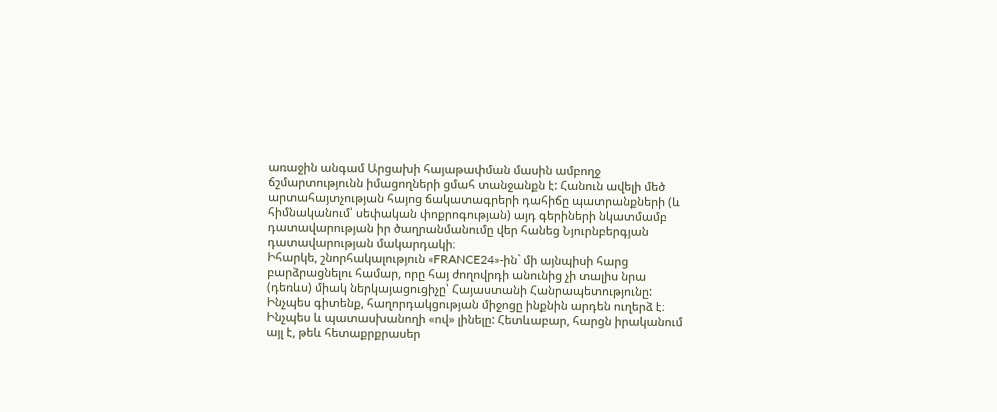առաջին անգամ Արցախի հայաթափման մասին ամբողջ ճշմարտությունն իմացողների ցմահ տանջանքն է: Հանուն ավելի մեծ արտահայտչության հայոց ճակատագրերի դահիճը պատրանքների (և հիմնականում՝ սեփական փոքրոգության) այդ գերիների նկատմամբ դատավարության իր ծաղրանմանումը վեր հանեց Նյուրնբերգյան դատավարության մակարդակի։
Իհարկե, շնորհակալություն «FRANCE24»-ին` մի այնպիսի հարց բարձրացնելու համար, որը հայ ժողովրդի անունից չի տալիս նրա (դեռևս) միակ ներկայացուցիչը՝ Հայաստանի Հանրապետությունը: Ինչպես գիտենք, հաղորդակցության միջոցը ինքնին արդեն ուղերձ է։ Ինչպես և պատասխանողի «ով» լինելը: Հետևաբար, հարցն իրականում այլ է, թեև հետաքրքրասեր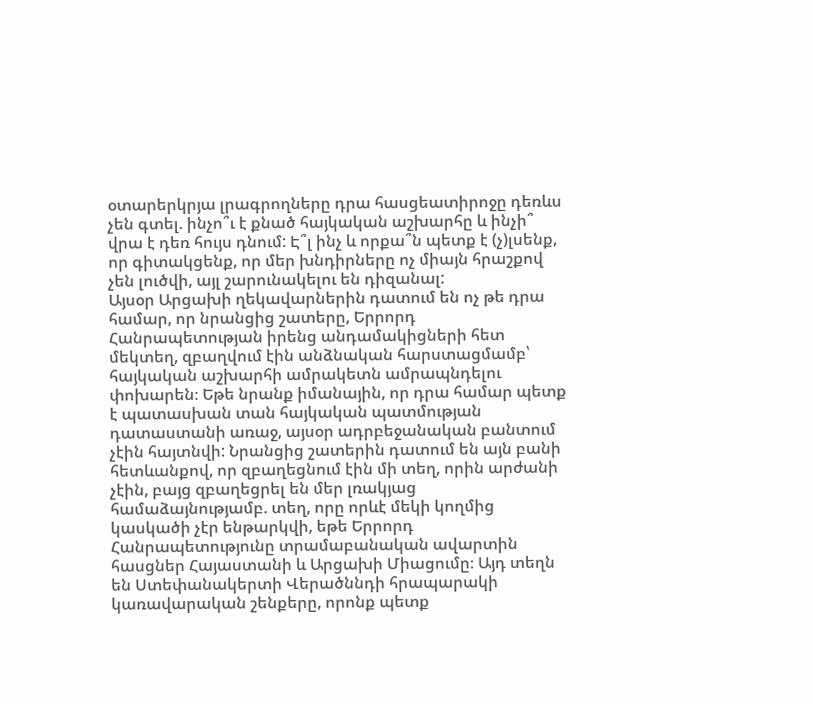օտարերկրյա լրագրողները դրա հասցեատիրոջը դեռևս չեն գտել. ինչո՞ւ է քնած հայկական աշխարհը և ինչի՞ վրա է դեռ հույս դնում: Է՞լ ինչ և որքա՞ն պետք է (չ)լսենք, որ գիտակցենք, որ մեր խնդիրները ոչ միայն հրաշքով չեն լուծվի, այլ շարունակելու են դիզանալ:
Այսօր Արցախի ղեկավարներին դատում են ոչ թե դրա համար, որ նրանցից շատերը, Երրորդ Հանրապետության իրենց անդամակիցների հետ մեկտեղ, զբաղվում էին անձնական հարստացմամբ՝ հայկական աշխարհի ամրակետն ամրապնդելու փոխարեն։ Եթե նրանք իմանային, որ դրա համար պետք է պատասխան տան հայկական պատմության դատաստանի առաջ, այսօր ադրբեջանական բանտում չէին հայտնվի: Նրանցից շատերին դատում են այն բանի հետևանքով, որ զբաղեցնում էին մի տեղ, որին արժանի չէին, բայց զբաղեցրել են մեր լռակյաց համաձայնությամբ. տեղ, որը որևէ մեկի կողմից կասկածի չէր ենթարկվի, եթե Երրորդ Հանրապետությունը տրամաբանական ավարտին հասցներ Հայաստանի և Արցախի Միացումը։ Այդ տեղն են Ստեփանակերտի Վերածննդի հրապարակի կառավարական շենքերը, որոնք պետք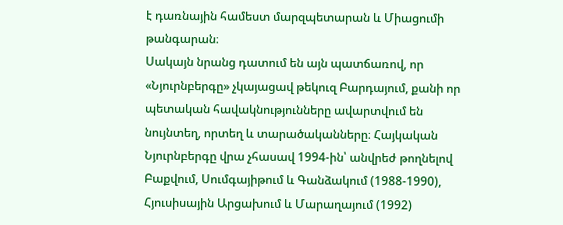է դառնային համեստ մարզպետարան և Միացումի թանգարան։
Սակայն նրանց դատում են այն պատճառով, որ «Նյուրնբերգը» չկայացավ թեկուզ Բարդայում, քանի որ պետական հավակնությունները ավարտվում են նույնտեղ, որտեղ և տարածականները։ Հայկական Նյուրնբերգը վրա չհասավ 1994-ին՝ անվրեժ թողնելով Բաքվում, Սումգայիթում և Գանձակում (1988-1990), Հյուսիսային Արցախում և Մարաղայում (1992)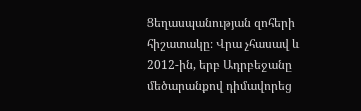Ցեղասպանության զոհերի հիշատակը։ Վրա չհասավ և 2012-ին, երբ Ադրբեջանը մեծարանքով դիմավորեց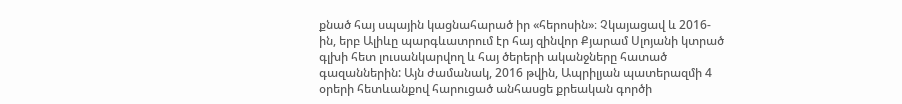քնած հայ սպային կացնահարած իր «հերոսին»։ Չկայացավ և 2016-ին, երբ Ալիևը պարգևատրում էր հայ զինվոր Քյարամ Սլոյանի կտրած գլխի հետ լուսանկարվող և հայ ծերերի ականջները հատած գազաններին: Այն ժամանակ, 2016 թվին, Ապրիլյան պատերազմի 4 օրերի հետևանքով հարուցած անհասցե քրեական գործի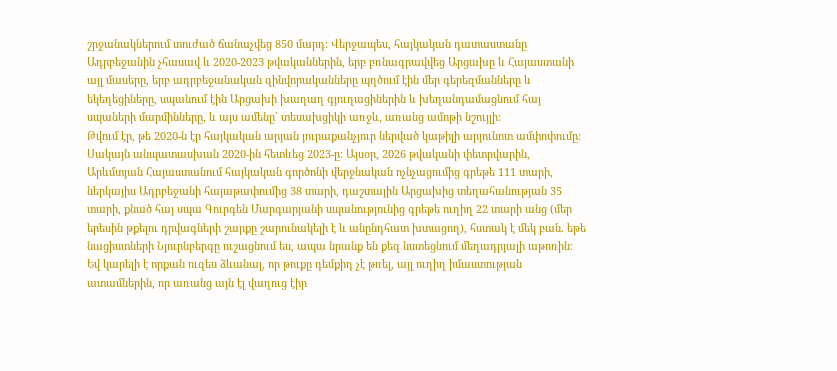շրջանակներում տուժած ճանաչվեց 850 մարդ: Վերջապես, հայկական դատաստանը Ադրբեջանին չհասավ և 2020-2023 թվականներին, երբ բռնագրավվեց Արցախը և Հայաստանի այլ մասերը, երբ ադրբեջանական զինվորականները պղծում էին մեր գերեզմանները և եկեղեցիները, սպանում էին Արցախի խաղաղ գյուղացիներին և խեղանդամացնում հայ սպաների մարմինները, և այս ամենը` տեսախցիկի առջև, առանց ամոթի նշույլի:
Թվում էր, թե 2020-ն էր հայկական արյան յուրաքանչյուր ներված կաթիլի արյունոտ ամփոփումը: Սակայն անպատասխան 2020-ին հետևեց 2023-ը: Այսօր, 2026 թվականի փետրվարին, Արևմտյան Հայաստանում հայկական գործոնի վերջնական ոչնչացումից գրեթե 111 տարի, ներկայիս Ադրբեջանի հայաթափումից 38 տարի, դաշտային Արցախից տեղահանության 35 տարի, քնած հայ սպա Գուրգեն Մարգարյանի սպանությունից գրեթե ուղիղ 22 տարի անց (մեր երեսին թքելու դրվագների շարքը շարունակելի է և անընդհատ խտացող), հստակ է մեկ բան. եթե նացիստների Նյուրնբերգը ուշացնում ես, ապա նրանք են քեզ նստեցնում մեղադրյալի աթոռին։
Եվ կարելի է որքան ուզես ձևանալ, որ թուքը դեմքիդ չէ թռել, այլ ուղիղ իմաստության ատամներին, որ առանց այն էլ վաղուց էիր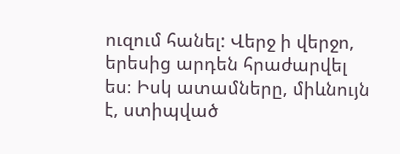ուզում հանել: Վերջ ի վերջո, երեսից արդեն հրաժարվել ես։ Իսկ ատամները, միևնույն է, ստիպված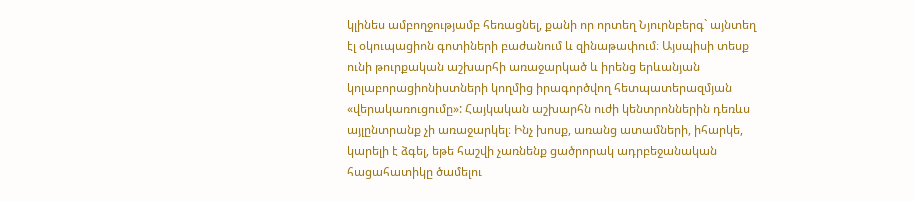կլինես ամբողջությամբ հեռացնել, քանի որ որտեղ Նյուրնբերգ` այնտեղ էլ օկուպացիոն գոտիների բաժանում և զինաթափում։ Այսպիսի տեսք ունի թուրքական աշխարհի առաջարկած և իրենց երևանյան կոլաբորացիոնիստների կողմից իրագործվող հետպատերազմյան «վերակառուցումը»: Հայկական աշխարհն ուժի կենտրոններին դեռևս այլընտրանք չի առաջարկել։ Ինչ խոսք, առանց ատամների, իհարկե, կարելի է ձգել, եթե հաշվի չառնենք ցածրորակ ադրբեջանական հացահատիկը ծամելու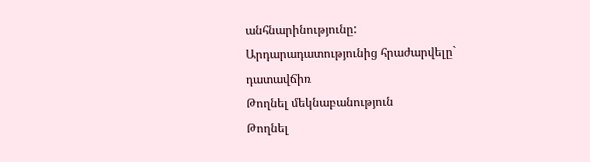անհնարինությունը:
Արդարադատությունից հրաժարվելը` դատավճիռ
Թողնել մեկնաբանություն
Թողնել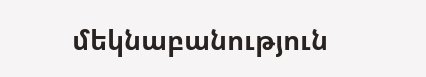մեկնաբանություն